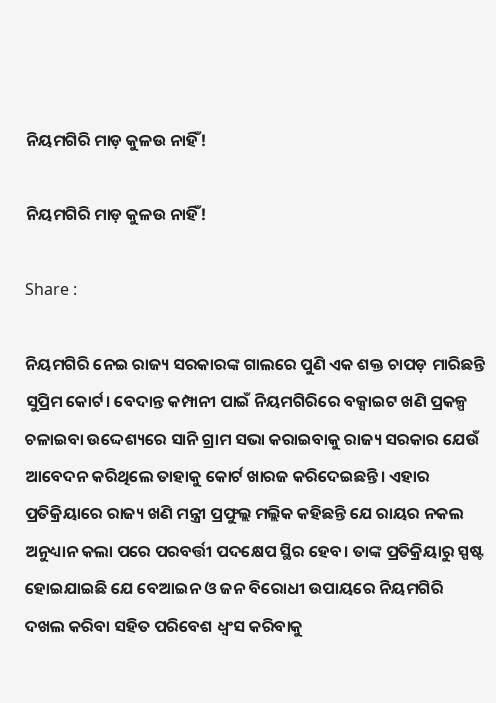ନିୟମଗିରି ମାଡ଼ କୁଳଉ ନାହିଁ!

ନିୟମଗିରି ମାଡ଼ କୁଳଉ ନାହିଁ!

Share :

ନିୟମଗିରି ନେଇ ରାଜ୍ୟ ସରକାରଙ୍କ ଗାଲରେ ପୁଣି ଏକ ଶକ୍ତ ଚାପଡ଼ ମାରିଛନ୍ତି ସୁପ୍ରିମ କୋର୍ଟ। ବେଦାନ୍ତ କମ୍ପାନୀ ପାଇଁ ନିୟମଗିରିରେ ବକ୍ସାଇଟ‌ ଖଣି ପ୍ରକଳ୍ପ ଚଳାଇବା ଉଦ୍ଦେଶ୍ୟରେ ସାନି ଗ୍ରାମ ସଭା କରାଇବାକୁ ରାଜ୍ୟ ସରକାର ଯେଉଁ ଆବେଦନ କରିଥିଲେ ତାହାକୁ କୋର୍ଟ ଖାରଜ କରିଦେଇଛନ୍ତି। ଏହାର ପ୍ରତିକ୍ରିୟାରେ ରାଜ୍ୟ ଖଣି ମନ୍ତ୍ରୀ ପ୍ରଫୁଲ୍ଲ ମଲ୍ଲିକ କହିଛନ୍ତି ଯେ ରାୟର ନକଲ ଅନୁଧ୍ୟାନ କଲା ପରେ ପରବର୍ତ୍ତୀ ପଦକ୍ଷେପ ସ୍ଥିର ହେବ। ତାଙ୍କ ପ୍ରତିକ୍ରିୟାରୁ ସ୍ପଷ୍ଟ ହୋଇଯାଇଛି ଯେ ବେଆଇନ ଓ ଜନ ବିରୋଧୀ ଉପାୟରେ ନିୟମଗିରି ଦଖଲ କରିବା ସହିତ ପରିବେଶ ଧ୍ବଂସ କରିବାକୁ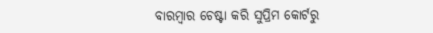ବାରମ୍ବାର ଚେଷ୍ଟା କରି ସୁପ୍ରିମ କୋର୍ଟରୁ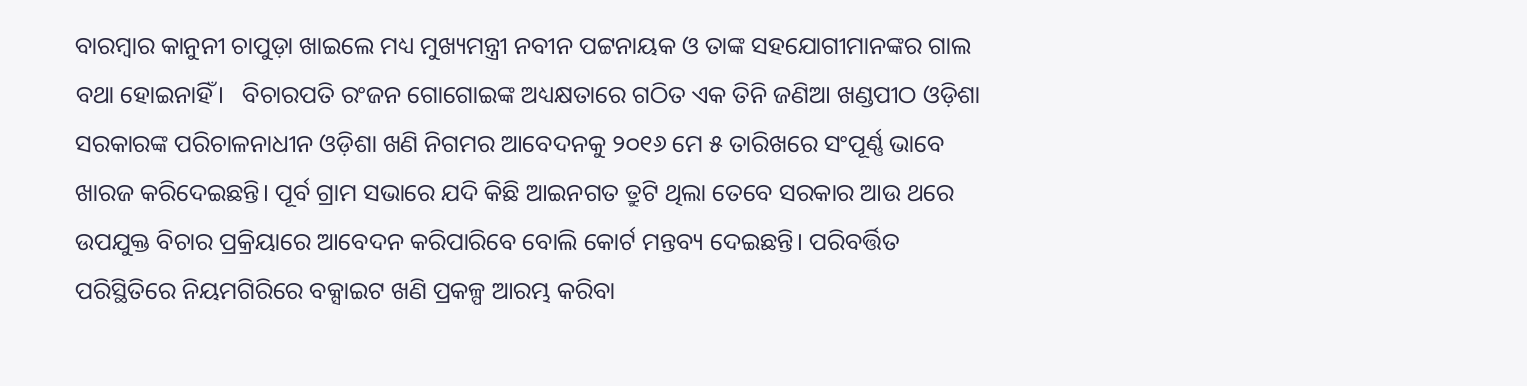ବାରମ୍ବାର କାନୁନୀ ଚାପୁଡ଼ା ଖାଇଲେ ମଧ୍ୟ ମୁଖ୍ୟମନ୍ତ୍ରୀ ନବୀନ ପଟ୍ଟନାୟକ ଓ ତାଙ୍କ ସହଯୋଗୀମାନଙ୍କର ଗାଲ ବଥା ହୋଇନାହିଁ।   ବିଚାରପତି ରଂଜନ ଗୋଗୋଇଙ୍କ ଅଧ୍ୟକ୍ଷତାରେ ଗଠିତ ଏକ ତିନି ଜଣିଆ ଖଣ୍ଡପୀଠ ଓଡ଼ିଶା ସରକାରଙ୍କ ପରିଚାଳନାଧୀନ ଓଡ଼ିଶା ଖଣି ନିଗମର ଆବେଦନକୁ ୨୦୧୬ ମେ ୫ ତାରିଖରେ ସଂପୂର୍ଣ୍ଣ ଭାବେ ଖାରଜ କରିଦେଇଛନ୍ତି। ପୂର୍ବ ଗ୍ରାମ ସଭାରେ ଯଦି କିଛି ଆଇନଗତ ତ୍ରୁଟି ଥିଲା ତେବେ ସରକାର ଆଉ ଥରେ ଉପଯୁକ୍ତ ବିଚାର ପ୍ରକ୍ରିୟାରେ ଆବେଦନ କରିପାରିବେ ବୋଲି କୋର୍ଟ ମନ୍ତବ୍ୟ ଦେଇଛନ୍ତି। ପରିବର୍ତ୍ତିତ ପରିସ୍ଥିତିରେ ନିୟମଗିରିରେ ବକ୍ସାଇଟ‌ ଖଣି ପ୍ରକଳ୍ପ ଆରମ୍ଭ କରିବା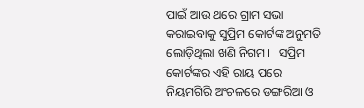ପାଇଁ ଆଉ ଥରେ ଗ୍ରାମ ସଭା କରାଇବାକୁ ସୁପ୍ରିମ କୋର୍ଟଙ୍କ ଅନୁମତି ଲୋଡ଼ିଥିଲା ଖଣି ନିଗମ।   ସପ୍ରିମ କୋର୍ଟଙ୍କର ଏହି ରାୟ ପରେ ନିୟମଗିରି ଅଂଚଳରେ ଡଙ୍ଗରିଆ ଓ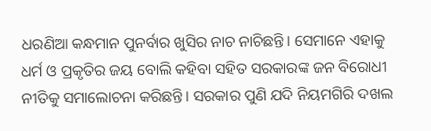ଧରଣିଆ କନ୍ଧମାନ ପୁନର୍ବାର ଖୁସିର ନାଚ ନାଚିଛନ୍ତି। ସେମାନେ ଏହାକୁ ଧର୍ମ ଓ ପ୍ରକୃତିର ଜୟ ବୋଲି କହିବା ସହିତ ସରକାରଙ୍କ ଜନ ବିରୋଧୀ ନୀତିକୁ ସମାଲୋଚନା କରିଛନ୍ତି। ସରକାର ପୁଣି ଯଦି ନିୟମଗିରି ଦଖଲ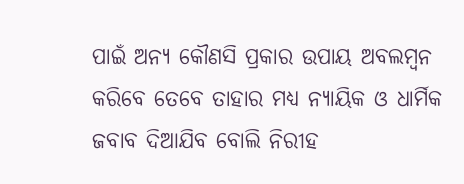ପାଇଁ ଅନ୍ୟ କୌଣସି ପ୍ରକାର ଉପାୟ ଅବଲମ୍ବନ କରିବେ ତେବେ ତାହାର ମଧ୍ୟ ନ୍ୟାୟିକ ଓ ଧାର୍ମିକ ଜବାବ ଦିଆଯିବ ବୋଲି ନିରୀହ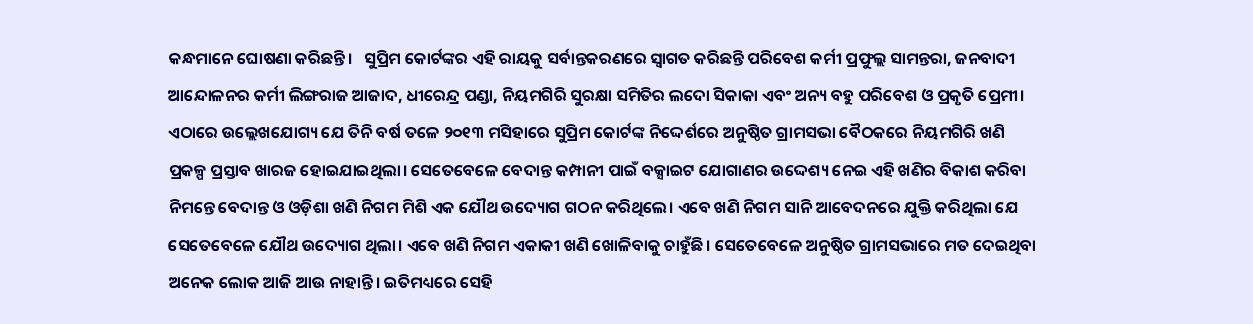କନ୍ଧମାନେ ଘୋଷଣା କରିଛନ୍ତି।   ସୁପ୍ରିମ କୋର୍ଟଙ୍କର ଏହି ରାୟକୁ ସର୍ବାନ୍ତକରଣରେ ସ୍ବାଗତ କରିଛନ୍ତି ପରିବେଶ କର୍ମୀ ପ୍ରଫୁଲ୍ଲ ସାମନ୍ତରା, ଜନବାଦୀ ଆନ୍ଦୋଳନର କର୍ମୀ ଲିଙ୍ଗରାଜ ଆଜାଦ, ଧୀରେନ୍ଦ୍ର ପଣ୍ଡା, ନିୟମଗିରି ସୁରକ୍ଷା ସମିତିର ଲଦୋ ସିକାକା ଏବଂ ଅନ୍ୟ ବହୁ ପରିବେଶ ଓ ପ୍ରକୃତି ପ୍ରେମୀ।   ଏଠାରେ ଉଲ୍ଲେଖଯୋଗ୍ୟ ଯେ ତିନି ବର୍ଷ ତଳେ ୨୦୧୩ ମସିହାରେ ସୁପ୍ରିମ କୋର୍ଟଙ୍କ ନିଦ୍ଦେର୍ଶରେ ଅନୁଷ୍ଠିତ ଗ୍ରାମସଭା ବୈଠକରେ ନିୟମଗିରି ଖଣି ପ୍ରକଳ୍ପ ପ୍ରସ୍ତାବ ଖାରଜ ହୋଇଯାଇଥିଲା। ସେତେବେଳେ ବେଦାନ୍ତ କମ୍ପାନୀ ପାଇଁ ବକ୍ସାଇଟ‌ ଯୋଗାଣର ଉଦ୍ଦେଶ୍ୟ ନେଇ ଏହି ଖଣିର ବିକାଶ କରିବା ନିମନ୍ତେ ବେଦାନ୍ତ ଓ ଓଡ଼ିଶା ଖଣି ନିଗମ ମିଶି ଏକ ଯୌଥ ଉଦ୍ୟୋଗ ଗଠନ କରିଥିଲେ। ଏବେ ଖଣି ନିଗମ ସାନି ଆବେଦନରେ ଯୁକ୍ତି କରିଥିଲା ଯେ ସେତେବେଳେ ଯୌଥ ଉଦ୍ୟୋଗ ଥିଲା। ଏବେ ଖଣି ନିଗମ ଏକାକୀ ଖଣି ଖୋଳିବାକୁ ଚାହୁଁଛି। ସେତେବେଳେ ଅନୁଷ୍ଠିତ ଗ୍ରାମସଭାରେ ମତ ଦେଇଥିବା ଅନେକ ଲୋକ ଆଜି ଆଉ ନାହାନ୍ତି। ଇତିମଧ୍ୟରେ ସେହି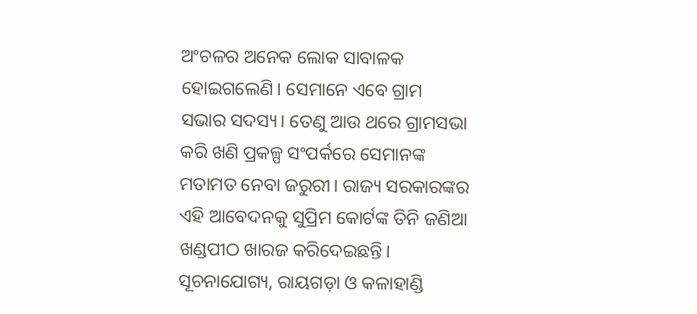ଅଂଚଳର ଅନେକ ଲୋକ ସାବାଳକ ହୋଇଗଲେଣି। ସେମାନେ ଏବେ ଗ୍ରାମ ସଭାର ସଦସ୍ୟ। ତେଣୁ ଆଉ ଥରେ ଗ୍ରାମସଭା କରି ଖଣି ପ୍ରକଳ୍ପ ସଂପର୍କରେ ସେମାନଙ୍କ ମତାମତ ନେବା ଜରୁରୀ। ରାଜ୍ୟ ସରକାରଙ୍କର ଏହି ଆବେଦନକୁ ସୁପ୍ରିମ କୋର୍ଟଙ୍କ ତିନି ଜଣିଆ ଖଣ୍ଡପୀଠ ଖାରଜ କରିଦେଇଛନ୍ତି।   ସୂଚନାଯୋଗ୍ୟ, ରାୟଗଡ଼ା ଓ କଳାହାଣ୍ଡି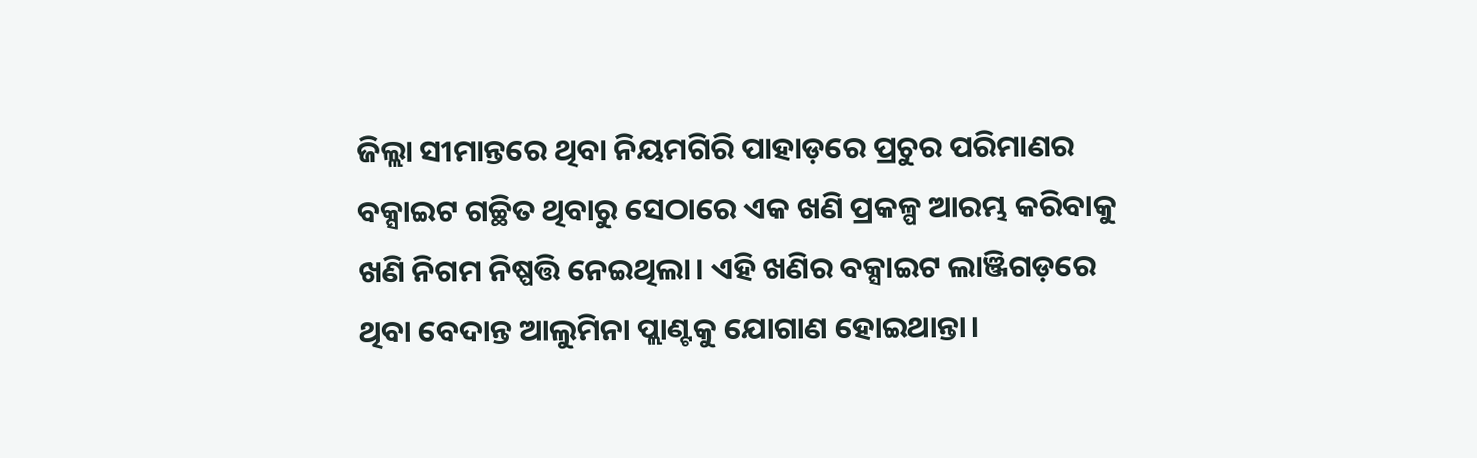ଜିଲ୍ଲା ସୀମାନ୍ତରେ ଥିବା ନିୟମଗିରି ପାହାଡ଼ରେ ପ୍ରଚୁର ପରିମାଣର ବକ୍ସାଇଟ ଗଚ୍ଛିତ ଥିବାରୁ ସେଠାରେ ଏକ ଖଣି ପ୍ରକଳ୍ପ ଆରମ୍ଭ କରିବାକୁ ଖଣି ନିଗମ ନିଷ୍ପତ୍ତି ନେଇଥିଲା। ଏହି ଖଣିର ବକ୍ସାଇଟ ଲାଞ୍ଜିଗଡ଼ରେ ଥିବା ବେଦାନ୍ତ ଆଲୁମିନା ପ୍ଲାଣ୍ଟକୁ ଯୋଗାଣ ହୋଇଥାନ୍ତା।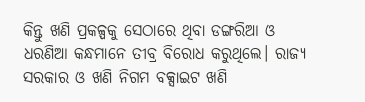କିନ୍ତୁ ଖଣି ପ୍ରକଳ୍ପକୁ ସେଠାରେ ଥିବା ଡଙ୍ଗରିଆ ଓ ଧରଣିଆ କନ୍ଧମାନେ ତୀବ୍ର ବିରୋଧ କରୁଥିଲେ। ରାଜ୍ୟ ସରକାର ଓ ଖଣି ନିଗମ ବକ୍ସାଇଟ‌ ଖଣି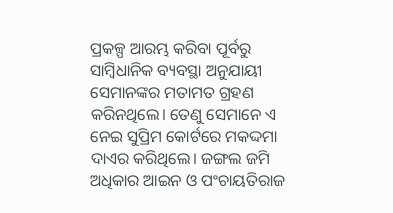ପ୍ରକଳ୍ପ ଆରମ୍ଭ କରିବା ପୂର୍ବରୁ ସାମ୍ୱିଧାନିକ ବ୍ୟବସ୍ଥା ଅନୁଯାୟୀ ସେମାନଙ୍କର ମତାମତ ଗ୍ରହଣ କରିନଥିଲେ। ତେଣୁ ସେମାନେ ଏ ନେଇ ସୁପ୍ରିମ କୋର୍ଟରେ ମକଦ୍ଦମା ଦାଏର କରିଥିଲେ। ଜଙ୍ଗଲ ଜମି ଅଧିକାର ଆଇନ ଓ ପଂଚାୟତିରାଜ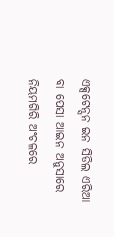ଏକ୍ସଟେନ୍ସନ ଇନ‌ ସିଡିଲ ଏରିଆ ବା ପେସା ଆଇନ ଅନୁସାରେ ନିୟମଗିରି ଅଂଚଳରେ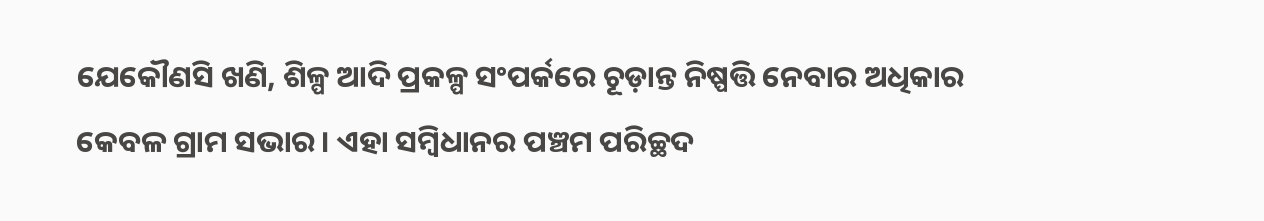ଯେକୌଣସି ଖଣି, ଶିଳ୍ପ ଆଦି ପ୍ରକଳ୍ପ ସଂପର୍କରେ ଚୂଡ଼ାନ୍ତ ନିଷ୍ପତ୍ତି ନେବାର ଅଧିକାର କେବଳ ଗ୍ରାମ ସଭାର। ଏହା ସମ୍ୱିଧାନର ପଞ୍ଚମ ପରିଚ୍ଛଦ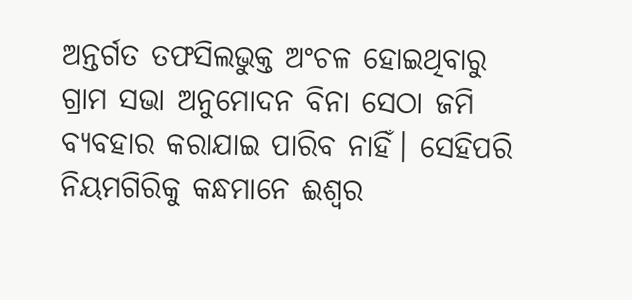ଅନ୍ତର୍ଗତ ତଫସିଲଭୁକ୍ତ ଅଂଚଳ ହୋଇଥିବାରୁ ଗ୍ରାମ ସଭା ଅନୁମୋଦନ ବିନା ସେଠା ଜମି ବ୍ୟବହାର କରାଯାଇ ପାରିବ ନାହିଁ। ସେହିପରି ନିୟମଗିରିକୁ କନ୍ଧମାନେ ଈଶ୍ୱର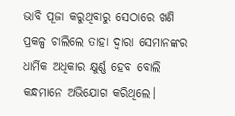ଭାବି ପୂଜା କରୁଥିବାରୁ ସେଠାରେ ଖଣି ପ୍ରକଳ୍ପ ଚାଲିଲେ ତାହା ଦ୍ୱାରା ସେମାନଙ୍କର ଧାର୍ମିକ ଅଧିକାର କ୍ଷୁର୍ଣ୍ଣ ହେବ ବୋଲି କନ୍ଧମାନେ ଅଭିଯୋଗ କରିଥିଲେ।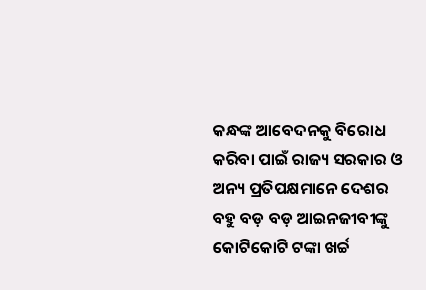କନ୍ଧଙ୍କ ଆବେଦନକୁ ବିରୋଧ କରିବା ପାଇଁ ରାଜ୍ୟ ସରକାର ଓ ଅନ୍ୟ ପ୍ରତିପକ୍ଷମାନେ ଦେଶର ବହୁ ବଡ଼ ବଡ଼ ଆଇନଜୀବୀଙ୍କୁ କୋଟିକୋଟି ଟଙ୍କା ଖର୍ଚ୍ଚ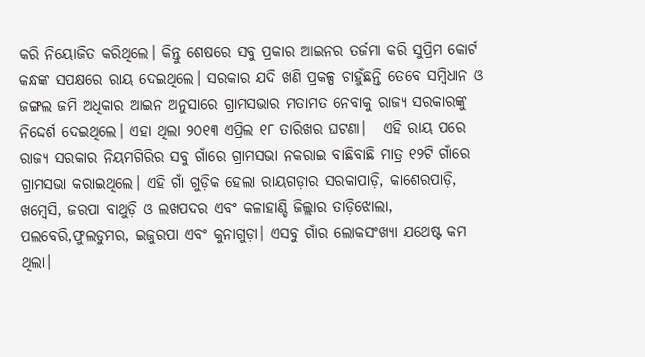କରି ନିୟୋଜିତ କରିଥିଲେ। କିନ୍ତୁ ଶେଷରେ ସବୁ ପ୍ରକାର ଆଇନର ତର୍ଜମା କରି ସୁପ୍ରିମ କୋର୍ଟ କନ୍ଧଙ୍କ ସପକ୍ଷରେ ରାୟ ଦେଇଥିଲେ। ସରକାର ଯଦି ଖଣି ପ୍ରକଳ୍ପ ଚାହୁଁଛନ୍ତି ତେବେ ସମ୍ୱିଧାନ ଓ ଜଙ୍ଗଲ ଜମି ଅଧିକାର ଆଇନ ଅନୁସାରେ ଗ୍ରାମସଭାର ମତାମତ ନେବାକୁ ରାଜ୍ୟ ସରକାରଙ୍କୁ ନିଦ୍ଦେର୍ଶ ଦେଇଥିଲେ। ଏହା ଥିଲା ୨୦୧୩ ଏପ୍ରିଲ ୧୮ ତାରିଖର ଘଟଣା।   ଏହି ରାୟ ପରେ ରାଜ୍ୟ ସରକାର ନିୟମଗିରିର ସବୁ ଗାଁରେ ଗ୍ରାମସଭା ନକରାଇ ବାଛିବାଛି ମାତ୍ର ୧୨ଟି ଗାଁରେ ଗ୍ରାମସଭା କରାଇଥିଲେ। ଏହି ଗାଁ ଗୁଡ଼ିକ ହେଲା ରାୟଗଡ଼ାର ସରକାପାଡ଼ି, କାଶେରପାଡ଼ି, ଖମ୍ୱେସି, ଜରପା ବାଥୁଡ଼ି ଓ ଲଖପଦର ଏବଂ କଳାହାଣ୍ଡି ଜିଲ୍ଲାର ତାଡ଼ିଝୋଲା, ପଲବେରି,ଫୁଲଡୁମର, ଇଜୁରପା ଏବଂ କୁନାଗୁଡ଼ା। ଏସବୁ ଗାଁର ଲୋକସଂଖ୍ୟା ଯଥେଷ୍ଟ କମ‌ ଥିଲା।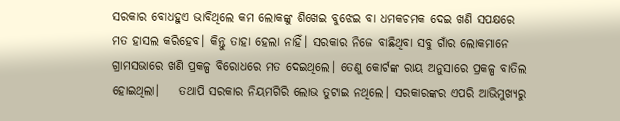ସରକାର ବୋଧହୁଏ ଭାବିଥିଲେ କମ‌ ଲୋକଙ୍କୁ ଶିଖେଇ ବୁଝେଇ ବା ଧମକଚମକ ଦେଇ ଖଣି ସପକ୍ଷରେ ମତ ହାସଲ କରିହେବ। କିନ୍ତୁ ତାହା ହେଲା ନାହିଁ। ସରକାର ନିଜେ ବାଛିଥିବା ସବୁ ଗାଁର ଲୋକମାନେ ଗ୍ରାମସଭାରେ ଖଣି ପ୍ରକଳ୍ପ ବିରୋଧରେ ମତ ଦେଇଥିଲେ। ତେଣୁ କୋର୍ଟଙ୍କ ରାୟ ଅନୁସାରେ ପ୍ରକଳ୍ପ ବାତିଲ ହୋଇଥିଲା।    ତଥାପି ସରକାର ନିୟମଗିରି ଲୋଭ ତୁଟାଇ ନଥିଲେ। ସରକାରଙ୍କର ଏପରି ଆଭିମୁଖ୍ୟରୁ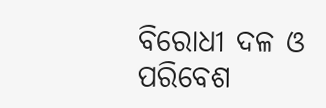ବିରୋଧୀ ଦଳ ଓ ପରିବେଶ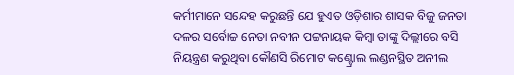କର୍ମୀମାନେ ସନ୍ଦେହ କରୁଛନ୍ତି ଯେ ହୁଏତ ଓଡ଼ିଶାର ଶାସକ ବିଜୁ ଜନତା ଦଳର ସର୍ବୋଚ୍ଚ ନେତା ନବୀନ ପଟ୍ଟନାୟକ କିମ୍ବା ତାଙ୍କୁ ଦିଲ୍ଲୀରେ ବସି ନିୟନ୍ତ୍ରଣ କରୁଥିବା କୌଣସି ରିମୋଟ କଣ୍ଟ୍ରୋଲ ଲଣ୍ଡନସ୍ଥିତ ଅନୀଲ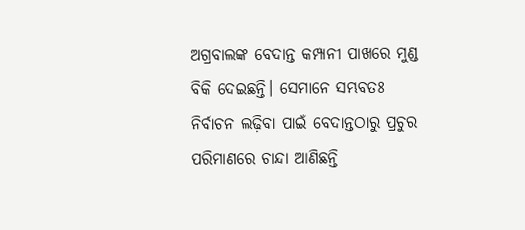ଅଗ୍ରବାଲଙ୍କ ବେଦାନ୍ତ କମ୍ପାନୀ ପାଖରେ ମୁଣ୍ଡ ବିକି ଦେଇଛନ୍ତି। ସେମାନେ ସମ୍ଭବତଃ ନିର୍ବାଚନ ଲଢ଼ିବା ପାଇଁ ବେଦାନ୍ତଠାରୁ ପ୍ରଚୁର ପରିମାଣରେ ଚାନ୍ଦା ଆଣିଛନ୍ତି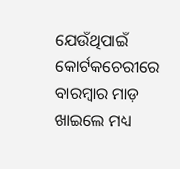ଯେଉଁଥିପାଇଁ କୋର୍ଟକଚେରୀରେ ବାରମ୍ବାର ମାଡ଼ ଖାଇଲେ ମଧ୍ୟ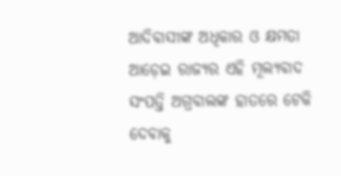ଆଦିବାସୀଙ୍କ ଅଧିକାର ଓ କ୍ଷମତା ଆଡ଼େଇ ରାଜ୍ୟର ଏହି ମୂଲ୍ୟବାଦ ସଂପତ୍ତି ଅଗ୍ରବାଲଙ୍କ ହାତରେ ଟେକି ଦେବାକୁ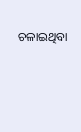ଚଳାଇଥିବା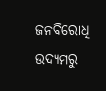ଜନବିରୋଧି ଉଦ୍ୟମରୁ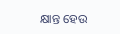କ୍ଷାନ୍ତ ହେଉ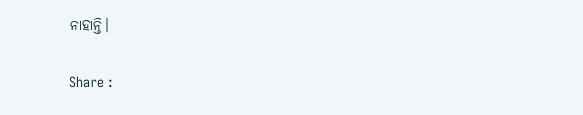ନାହାନ୍ତି।

Share :